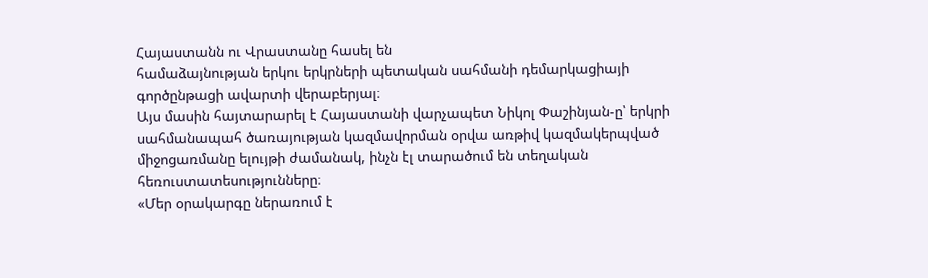Հայաստանն ու Վրաստանը հասել են
համաձայնության երկու երկրների պետական սահմանի դեմարկացիայի
գործընթացի ավարտի վերաբերյալ։
Այս մասին հայտարարել է Հայաստանի վարչապետ Նիկոլ Փաշինյան-ը՝ երկրի
սահմանապահ ծառայության կազմավորման օրվա առթիվ կազմակերպված
միջոցառմանը ելույթի ժամանակ, ինչն էլ տարածում են տեղական
հեռուստատեսությունները։
«Մեր օրակարգը ներառում է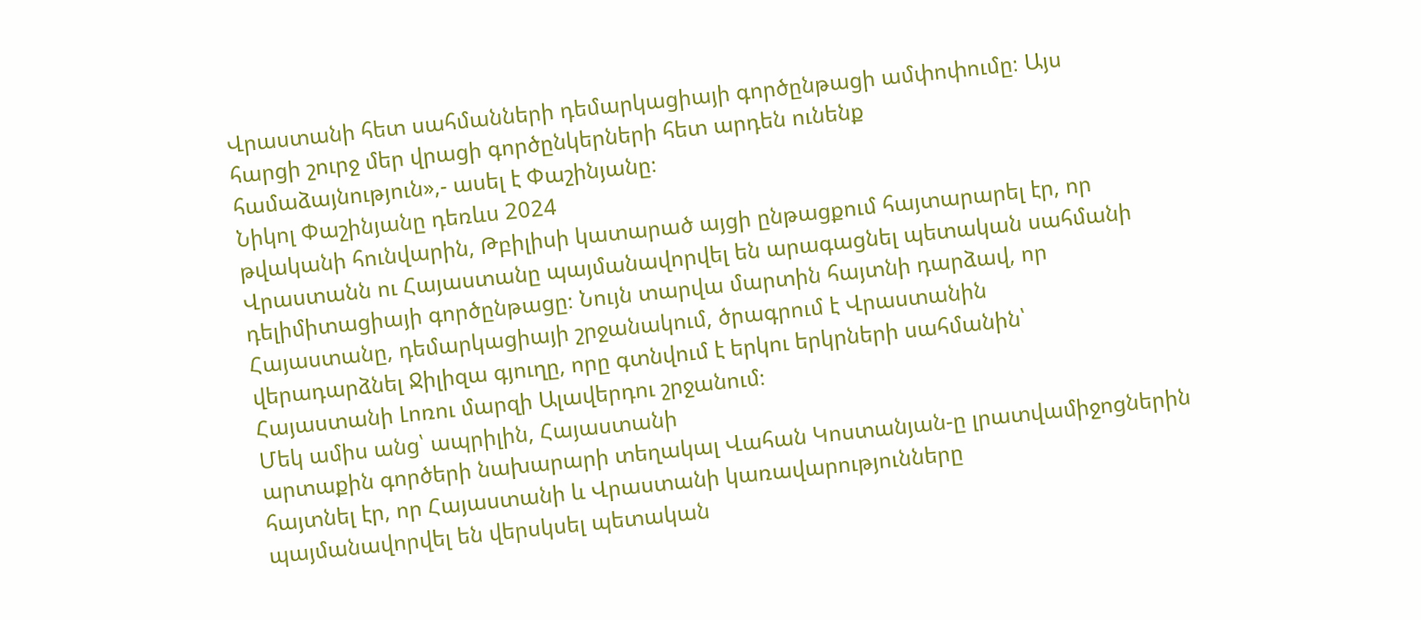Վրաստանի հետ սահմանների դեմարկացիայի գործընթացի ամփոփումը։ Այս
հարցի շուրջ մեր վրացի գործընկերների հետ արդեն ունենք
համաձայնություն»,- ասել է Փաշինյանը։
Նիկոլ Փաշինյանը դեռևս 2024
թվականի հունվարին, Թբիլիսի կատարած այցի ընթացքում հայտարարել էր, որ
Վրաստանն ու Հայաստանը պայմանավորվել են արագացնել պետական սահմանի
դելիմիտացիայի գործընթացը։ Նույն տարվա մարտին հայտնի դարձավ, որ
Հայաստանը, դեմարկացիայի շրջանակում, ծրագրում է Վրաստանին
վերադարձնել Ջիլիզա գյուղը, որը գտնվում է երկու երկրների սահմանին՝
Հայաստանի Լոռու մարզի Ալավերդու շրջանում։
Մեկ ամիս անց՝ ապրիլին, Հայաստանի
արտաքին գործերի նախարարի տեղակալ Վահան Կոստանյան-ը լրատվամիջոցներին
հայտնել էր, որ Հայաստանի և Վրաստանի կառավարությունները
պայմանավորվել են վերսկսել պետական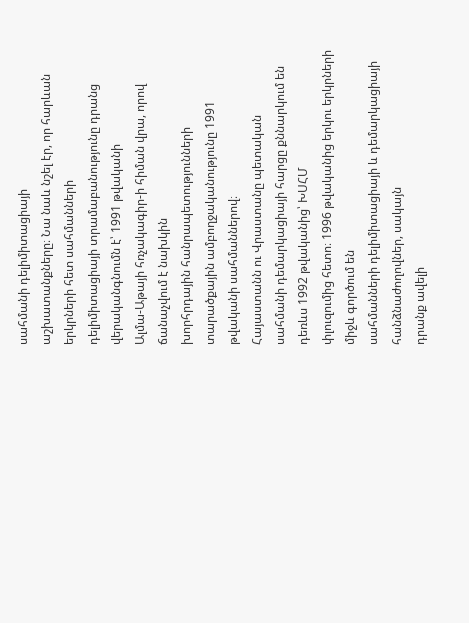սահմանի դելիմիտացիայի
աշխատանքները։ Նա նաև նշել էր, որ հարևան երկրների հետ սահմանների
դելիմիտացիայի տրամաբանությունը դրանց վերականգնումն է՝ 1991 թվականի
Ալմա-Աթայի հռչակագիր-ի հիման վրա, որով ճանաչվում է նախկին
խորհրդային հանրապետությունների տարածքային ամբողջականությունը 1991
թվականի սահմաններով։
Հայաստանն ու Վրաստանը պետական
սահմանի դեմարկացիայի հարցը քննարկում են դեռևս 1992 թվականից՝ ԽՍՀՄ
փլուզումից հետո։ 1996 թվականից երկու երկրների միջև գործում են
սահմանների դելիմիտացիայի և դեմարկացիայի հանձնաժողովներ, սակայն
դրանք ավելի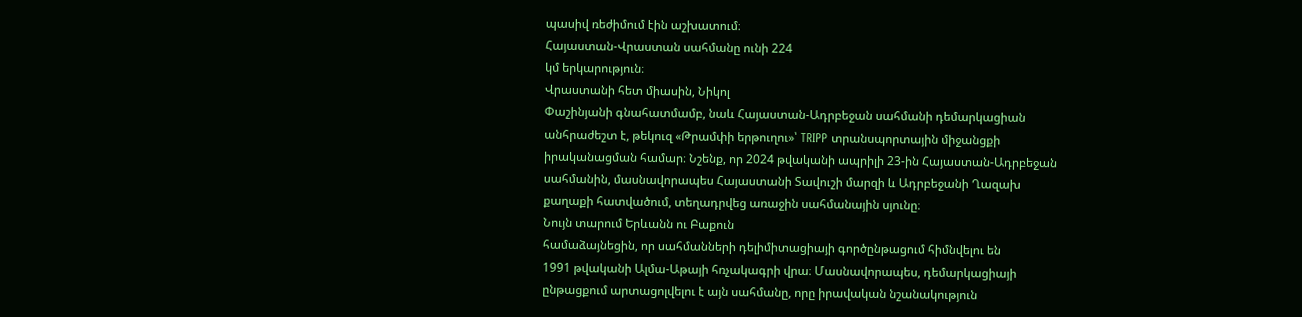պասիվ ռեժիմում էին աշխատում։
Հայաստան-Վրաստան սահմանը ունի 224
կմ երկարություն։
Վրաստանի հետ միասին, Նիկոլ
Փաշինյանի գնահատմամբ, նաև Հայաստան-Ադրբեջան սահմանի դեմարկացիան
անհրաժեշտ է, թեկուզ «Թրամփի երթուղու»՝ TRIPP տրանսպորտային միջանցքի
իրականացման համար։ Նշենք, որ 2024 թվականի ապրիլի 23-ին Հայաստան-Ադրբեջան
սահմանին, մասնավորապես Հայաստանի Տավուշի մարզի և Ադրբեջանի Ղազախ
քաղաքի հատվածում, տեղադրվեց առաջին սահմանային սյունը։
Նույն տարում Երևանն ու Բաքուն
համաձայնեցին, որ սահմանների դելիմիտացիայի գործընթացում հիմնվելու են
1991 թվականի Ալմա-Աթայի հռչակագրի վրա։ Մասնավորապես, դեմարկացիայի
ընթացքում արտացոլվելու է այն սահմանը, որը իրավական նշանակություն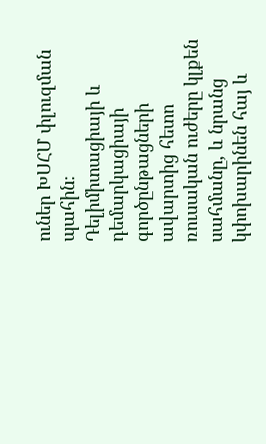ուներ ԽՍՀՄ փլուզման պահին։ Դելիմիտացիայի և դեմարկացիայի
գործընթացների ավարտից հետո ռուսական ուժերը կլքեն սահմանը, և նրանց
կփոխարինեն հայ և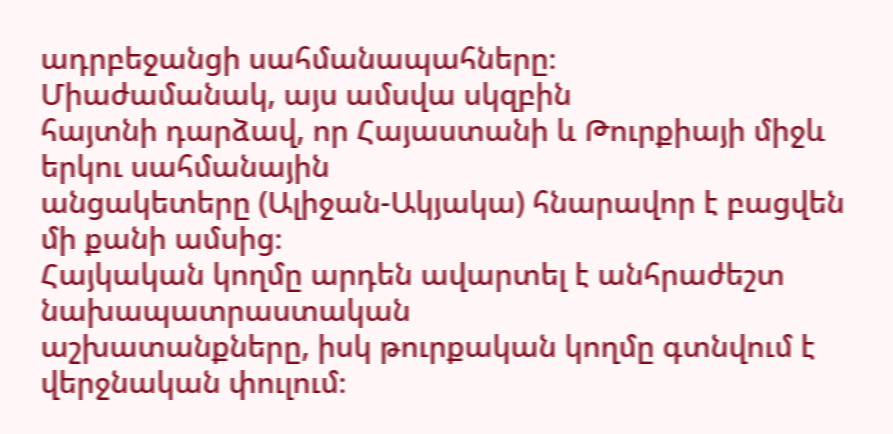ադրբեջանցի սահմանապահները։
Միաժամանակ, այս ամսվա սկզբին
հայտնի դարձավ, որ Հայաստանի և Թուրքիայի միջև երկու սահմանային
անցակետերը (Ալիջան-Ակյակա) հնարավոր է բացվեն մի քանի ամսից։
Հայկական կողմը արդեն ավարտել է անհրաժեշտ նախապատրաստական
աշխատանքները, իսկ թուրքական կողմը գտնվում է վերջնական փուլում։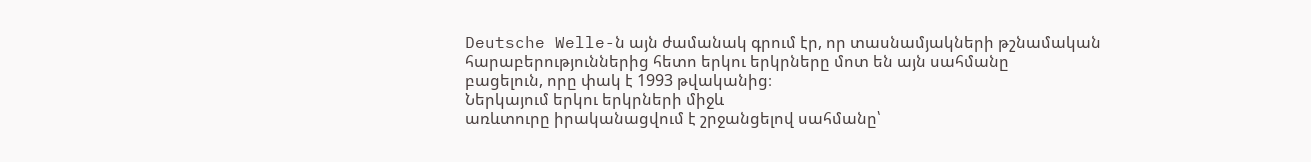Deutsche Welle-ն այն ժամանակ գրում էր, որ տասնամյակների թշնամական
հարաբերություններից հետո երկու երկրները մոտ են այն սահմանը
բացելուն, որը փակ է 1993 թվականից։
Ներկայում երկու երկրների միջև
առևտուրը իրականացվում է շրջանցելով սահմանը՝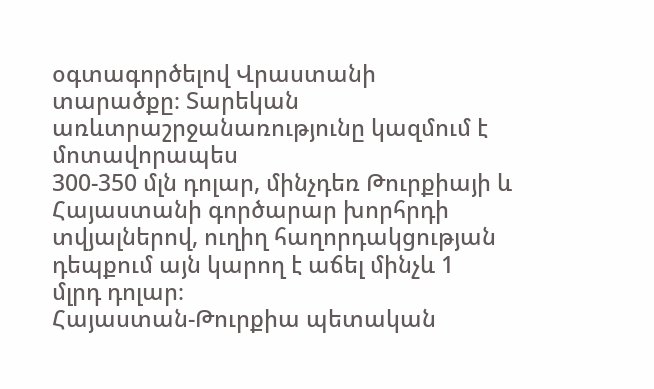օգտագործելով Վրաստանի
տարածքը։ Տարեկան առևտրաշրջանառությունը կազմում է մոտավորապես
300-350 մլն դոլար, մինչդեռ Թուրքիայի և Հայաստանի գործարար խորհրդի
տվյալներով, ուղիղ հաղորդակցության դեպքում այն կարող է աճել մինչև 1
մլրդ դոլար։
Հայաստան-Թուրքիա պետական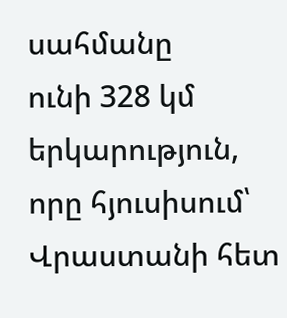սահմանը
ունի 328 կմ երկարություն, որը հյուսիսում՝ Վրաստանի հետ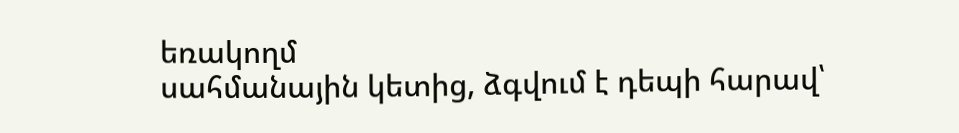եռակողմ
սահմանային կետից, ձգվում է դեպի հարավ՝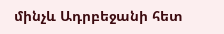մինչև Ադրբեջանի հետ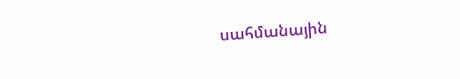սահմանային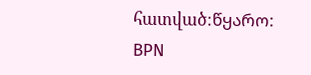հատված։წყარო:
BPN